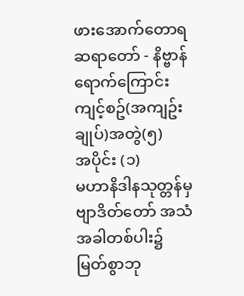ဖားအောက်တောရဆရာတော် - နိဗ္ဗာန်ရောက်ကြောင်းကျင့်စဥ်(အကျဥ်းချုပ်)အတွဲ(၅)
အပိုင်း (၁)
မဟာနိဒါနသုတ္တန်မှ ဗျာဒိတ်တော် အသံ
အခါတစ်ပါး၌ မြတ်စွာဘု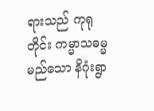ရားသည် ကုရုတိုင်း ကမ္မာသဓမ္မမည်သော နိဂုံးရွာ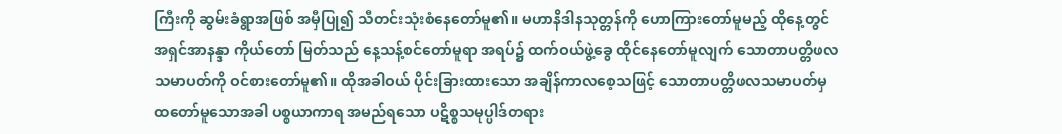ကြီးကို ဆွမ်းခံရွာအဖြစ် အမှီပြု၍ သီတင်းသုံးစံနေတော်မူ၏။ မဟာနိဒါနသုတ္တန်ကို ဟောကြားတော်မူမည့် ထိုနေ့တွင် အရှင်အာနန္ဒာ ကိုယ်တော် မြတ်သည် နေ့သန့်စင်တော်မူရာ အရပ်၌ ထက်ဝယ်ဖွဲ့ခွေ ထိုင်နေတော်မူလျက် သောတာပတ္တိဖလသမာပတ်ကို ဝင်စားတော်မူ၏။ ထိုအခါဝယ် ပိုင်းခြားထားသော အချိန်ကာလစေ့သဖြင့် သောတာပတ္တိဖလသမာပတ်မှ ထတော်မူသောအခါ ပစ္စယာကာရ အမည်ရသော ပဋိစ္စသမုပ္ပါဒ်တရား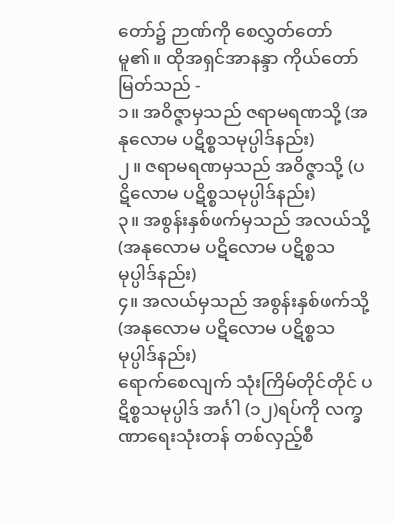တော်၌ ဉာဏ်ကို စေလွှတ်တော်မူ၏။ ထိုအရှင်အာနန္ဒာ ကိုယ်တော်မြတ်သည် -
၁။ အဝိဇ္ဇာမှသည် ဇရာမရဏသို့ (အနုလောမ ပဋိစ္စသမုပ္ပါဒ်နည်း)
၂။ ဇရာမရဏမှသည် အဝိဇ္ဇာသို့ (ပဋိလောမ ပဋိစ္စသမုပ္ပါဒ်နည်း)
၃။ အစွန်းနှစ်ဖက်မှသည် အလယ်သို့ (အနုလောမ ပဋိလောမ ပဋိစ္စသမုပ္ပါဒ်နည်း)
၄။ အလယ်မှသည် အစွန်းနှစ်ဖက်သို့ (အနုလောမ ပဋိလောမ ပဋိစ္စသမုပ္ပါဒ်နည်း)
ရောက်စေလျက် သုံးကြိမ်တိုင်တိုင် ပဋိစ္စသမုပ္ပါဒ် အင်္ဂါ (၁၂)ရပ်ကို လက္ခဏာရေးသုံးတန် တစ်လှည့်စီ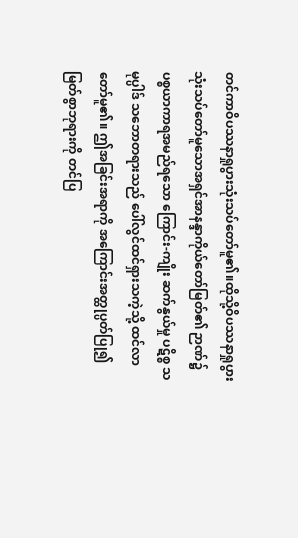တင်ကာဝိပဿနာရှုပွားသုံးသပ်တော်မူ၏။ထိုသို့ဝိပဿနာရှုပွားသုံးသပ်တော်မူသောအရှင်အာနန္ဒာကိုယ်တော်မြတ်၏ ဉာဏ်၌ ပစ္စယာကာရအမည်ရသော ကြောင်း-ကျိုး ဆက်နွယ်မှု ပဋိစ္စ သမုပ္ပါဒ် သဘောတရားသည် ပေါ်လွင်ထင်ရှားသကဲ့သို့ ထင်လာတော်မူ၏။ ဤအခြင်းအရာကို အကြောင်းအတ္ထုပ္ပတ်ပြု၍ မြတ်စွာဘုရားကို တင်ပြ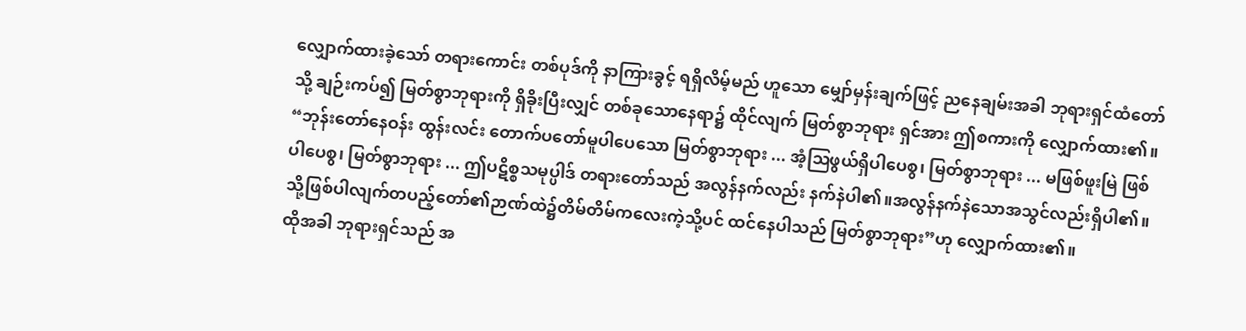လျှောက်ထားခဲ့သော် တရားကောင်း တစ်ပုဒ်ကို နာကြားခွင့် ရရှိလိမ့်မည် ဟူသော မျှော်မှန်းချက်ဖြင့် ညနေချမ်းအခါ ဘုရားရှင်ထံတော်သို့ ချဉ်းကပ်၍ မြတ်စွာဘုရားကို ရှိခိုးပြီးလျှင် တစ်ခုသောနေရာ၌ ထိုင်လျက် မြတ်စွာဘုရား ရှင်အား ဤစကားကို လျှောက်ထား၏။
“ဘုန်းတော်နေဝန်း ထွန်းလင်း တောက်ပတော်မူပါပေသော မြတ်စွာဘုရား ... အံ့ဩဖွယ်ရှိပါပေစွ၊ မြတ်စွာဘုရား ... မဖြစ်ဖူးမြဲ ဖြစ်ပါပေစွ၊ မြတ်စွာဘုရား ... ဤပဋိစ္စသမုပ္ပါဒ် တရားတော်သည် အလွန်နက်လည်း နက်နဲပါ၏။အလွန်နက်နဲသောအသွင်လည်းရှိပါ၏။သို့ဖြစ်ပါလျက်တပည့်တော်၏ဉာဏ်ထဲ၌တိမ်တိမ်ကလေးကဲ့သို့ပင် ထင်နေပါသည် မြတ်စွာဘုရား”ဟု လျှောက်ထား၏။
ထိုအခါ ဘုရားရှင်သည် အ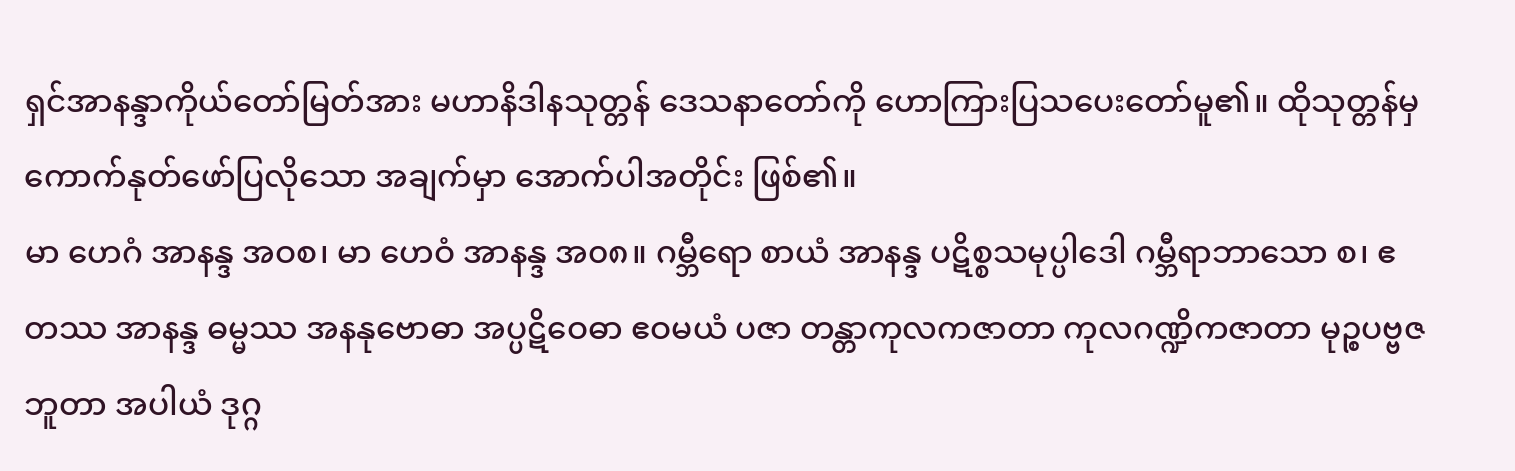ရှင်အာနန္ဒာကိုယ်တော်မြတ်အား မဟာနိဒါနသုတ္တန် ဒေသနာတော်ကို ဟောကြားပြသပေးတော်မူ၏။ ထိုသုတ္တန်မှ ကောက်နုတ်ဖော်ပြလိုသော အချက်မှာ အောက်ပါအတိုင်း ဖြစ်၏။
မာ ဟေဂံ အာနန္ဒ အဝစ၊ မာ ဟေဝံ အာနန္ဒ အ၀၈။ ဂမ္ဘီရော စာယံ အာနန္ဒ ပဋိစ္စသမုပ္ပါဒေါ ဂမ္ဘီရာဘာသော စ၊ ဧတဿ အာနန္ဒ ဓမ္မဿ အနနုဗောဓာ အပ္ပဋိဝေဓာ ဧဝမယံ ပဇာ တန္တာကုလကဇာတာ ကုလဂဏ္ဍိကဇာတာ မုဉ္စပဗ္ဗဇဘူတာ အပါယံ ဒုဂ္ဂ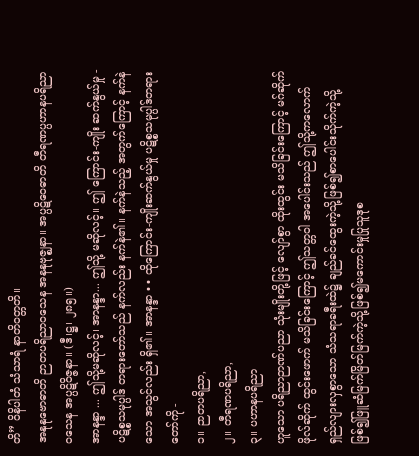တိ” ဝိနိပါတံ သံသာရံ နာတိဝတ္တတိ။
အနုနုဗောဓာတိ ဉာတပရိညာဝသေန အနနုဗုဇ္ဈနာ။ အပ္ပဋိဝေဓာတိ တီရဏပ္ပဟာနပရိညာဝသေန အပ္ပဋိဝိဇ္ဇနာ။ (ဒီ၊ဋ္ဌ၊ ၂၈၅။)
အာနန္ဒာ ... ဤသို့မဆိုလင့်၊ အာနန္ဒာ... ဤသို့ မဆိုလင့်။ ဤ ကြောင်း-ကျိုး ဆက်နွယ်မှု - ပဋိစ္စသမုပ္ပါဒ် တရားတော်သည် နက်လည်း နက်နဲ၏။ နက်နဲသည့် အတွက်ကြောင့် နက်နဲသော အသွင်လည်း ရှိ၏။ အာနန္ဒာ • • ထိုကြောင်း-ကျိုးဆက်နွယ်မှု ပဋိစ္စသမုပ္ပါဒ်တရားတော်ကို -
၁။ ဉာတပရိညာ,
၂။ တီရဏပရိညာ,
၃။ ပဟာနပရိညာ
ဟူသော ပရိညာဉာဏ်ပညာ သုံးမျိုးတို့ဖြင့် လျော်စွာ ထိုးထွင်း မသိခြင်းကြောင့် မဂ်ဆိုက် ဖိုလ်ဆိုက် ထွင်းဖောက် မသိခြင်းကြောင့် ဤသတ္တဝါ အပေါင်းသည် ဤသို့ကလောက် ရှည်လျားလှစွာသော သံသရာခရီးထဲ၌ ချည်ခင်ထွေးကဲ့သို့ဖြစ်၍စာပေါင်းသိုက်ကဲ့သို့ဖြစ်၍ဖြူဆံမြက်မြိတ်မြက်ကဲ့သို့ဖြစ်၍မကောင်းမှုပြုသူဒုစ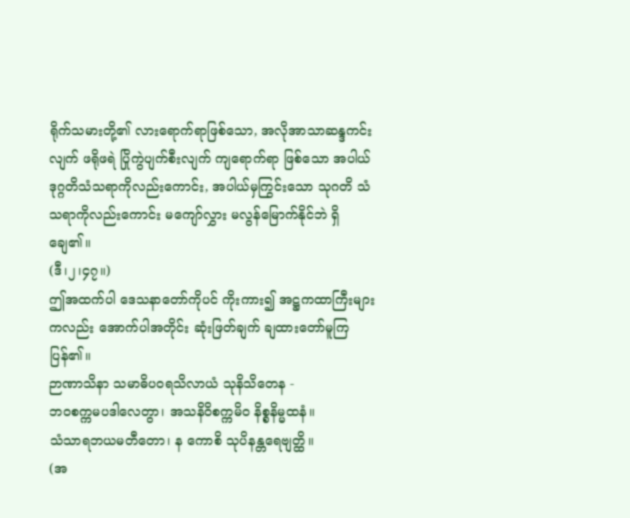ရိုက်သမားတို့၏ လားရောက်ရာဖြစ်သော, အလိုအာသာဆန္ဒကင်းလျက် ဖရိုဖရဲ ပြိုကွဲပျက်စီးလျက် ကျရောက်ရာ ဖြစ်သော အပါယ်ဒုဂ္ဂတိသံသရာကိုလည်းကောင်း, အပါယ်မှကြွင်းသော သုဂတိ သံသရာကိုလည်းကောင်း မကျော်လွှား မလွန်မြောက်နိုင်ဘဲ ရှိချေ၏။
(ဒီ၊၂၊၄၇။)
ဤအထက်ပါ ဒေသနာတော်ကိုပင် ကိုးကား၍ အဋ္ဌကထာကြီးများ ကလည်း အောက်ပါအတိုင်း ဆုံးဖြတ်ချက် ချထားတော်မူကြပြန်၏။
ဉာဏာသိနာ သမာဓိပဝရသိလာယံ သုနိသိတေန -
ဘဝစက္ကမပဒါလေတွာ၊ အသနိဝိစက္ကမိဝ နိစ္စနိမ္မထနံ။
သံသာရဘယမတီတော၊ န ကောစိ သုပိနန္တရေဗျတ္ထိ။
(အ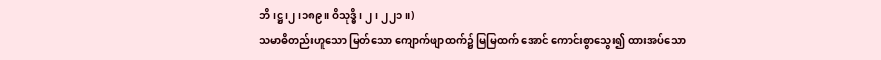ဘိ၊ဋ္ဌ၊၂၊၁၈၉။ ဝိသုဒ္ဓိ၊ ၂၊ ၂၂၁။)
သမာဓိတည်းဟူသော မြတ်သော ကျောက်ဖျာထက်၌ မြမြထက် အောင် ကောင်းစွာသွေး၍ ထားအပ်သော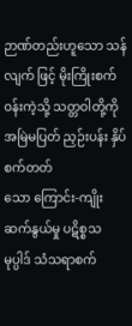ဉာဏ်တည်းဟူသော သန်လျက် ဖြင့် မိုးကြိုးစက်ဝန်းကဲ့သို့ သတ္တဝါတို့ကို အမြဲမပြတ် ညှဉ်းပန်း နှိပ်စက်တတ်
သော ကြောင်း-ကျိုး ဆက်နွယ်မှု ပဋိစ္စသမုပ္ပါဒ် သံသရာစက်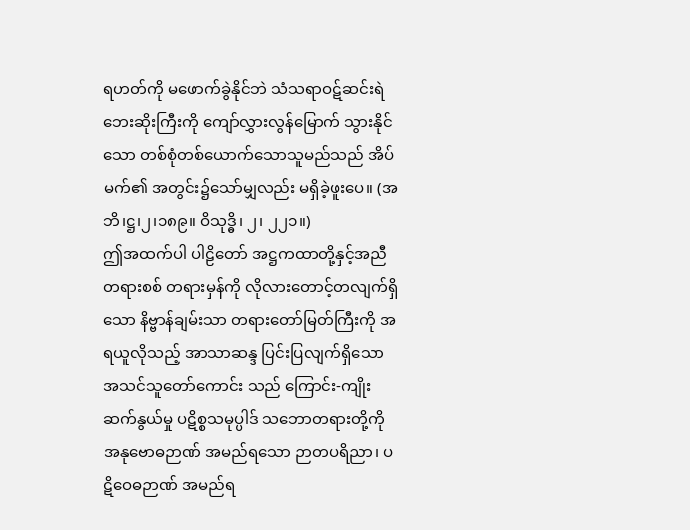ရဟတ်ကို မဖောက်ခွဲနိုင်ဘဲ သံသရာဝဋ်ဆင်းရဲ ဘေးဆိုးကြီးကို ကျော်လွှားလွန်မြောက် သွားနိုင်သော တစ်စုံတစ်ယောက်သောသူမည်သည် အိပ်မက်၏ အတွင်း၌သော်မျှလည်း မရှိခဲ့ဖူးပေ။ (အဘိ၊ဋ္ဌ၊၂၊၁၈၉။ ဝိသုဒ္ဓိ၊ ၂၊ ၂၂၁။)
ဤအထက်ပါ ပါဠိတော် အဋ္ဌကထာတို့နှင့်အညီ တရားစစ် တရားမှန်ကို လိုလားတောင့်တလျက်ရှိသော နိဗ္ဗာန်ချမ်းသာ တရားတော်မြတ်ကြီးကို အရယူလိုသည့် အာသာဆန္ဒ ပြင်းပြလျက်ရှိသော အသင်သူတော်ကောင်း သည် ကြောင်း-ကျိုးဆက်နွယ်မှု ပဋိစ္စသမုပ္ပါဒ် သဘောတရားတို့ကို အနုဗောဓဉာဏ် အမည်ရသော ဉာတပရိညာ၊ ပဋိဝေဓဉာဏ် အမည်ရ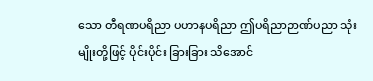သော တီရဏပရိညာ ပဟာနပရိညာ ဤပရိညာဉာဏ်ပညာ သုံးမျိုးတို့ဖြင့် ပိုင်းပိုင်း ခြားခြား သိအောင်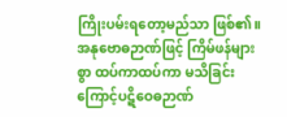ကြိုးပမ်းရတော့မည်သာ ဖြစ်၏။ အနုဗောဓဉာဏ်ဖြင့် ကြိမ်ဖန်များစွာ ထပ်ကာထပ်ကာ မသိခြင်းကြောင့်ပဋိဝေဓဉာဏ်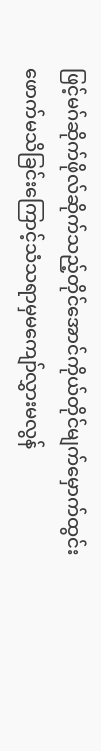ဖြင့်မဂ်ဆိုက်ဖိုလ်ဆိုက်သည့်တိုင်အောင်ကိုယ်တိုင်မျက်မှောက်ထွင်းဖောက်မသိခြင်းကြောင့်သံသရာမှမကျော်လွှားမလွန်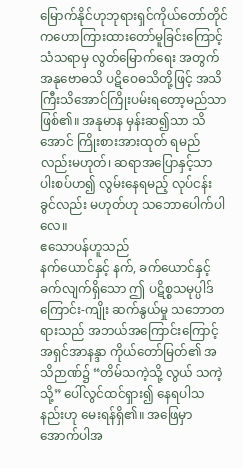မြောက်နိုင်ဟုဘုရားရှင်ကိုယ်တော်တိုင်ကဟောကြားထားတော်မူခြင်းကြောင့် သံသရာမှ လွတ်မြောက်ရေး အတွက် အနုဗောဓသိ ပဋိဝေဓသိတို့ဖြင့် အသိကြီးသိအောင်ကြိုးပမ်းရတော့မည်သာ ဖြစ်၏။ အနုမာန မှန်းဆ၍သာ သိအောင် ကြိုးစားအားထုတ် ရမည်လည်းမဟုတ်၊ ဆရာအပြောနှင့်သာ ပါးစပ်ဟ၍ လွမ်းနေရမည့် လုပ်ငန်းခွင်လည်း မဟုတ်ဟု သဘောပေါက်ပါလေ။
ဧသောပန်ဟူသည်
နက်ယောင်နှင့် နက်, ခက်ယောင်နှင့် ခက်လျက်ရှိသော ဤ ပဋိစ္စသမုပ္ပါဒ် ကြောင်း-ကျိုး ဆက်နွယ်မှု သဘောတရားသည် အဘယ်အကြောင်းကြောင့် အရှင်အာနန္ဒာ ကိုယ်တော်မြတ်၏ အသိဉာဏ်၌ “တိမ်သကဲ့သို့ လွယ် သကဲ့သို့” ပေါ်လွင်ထင်ရှား၍ နေရပါသနည်းဟု မေးရန်ရှိ၏။ အဖြေမှာ အောက်ပါအ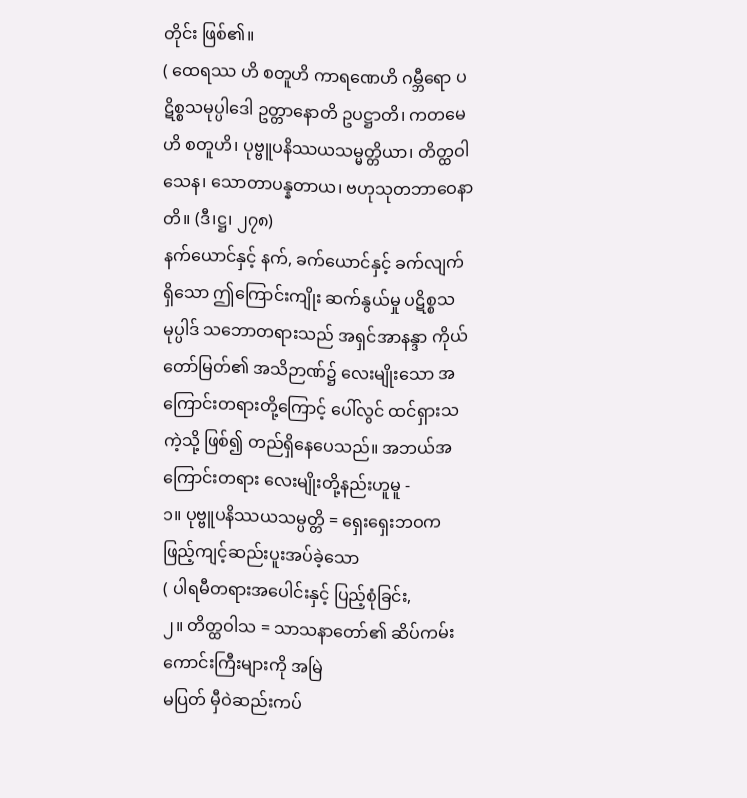တိုင်း ဖြစ်၏။
( ထေရဿ ဟိ စတူဟိ ကာရဏေဟိ ဂမ္ဘီရော ပဋိစ္စသမုပ္ပါဒေါ ဥတ္တာနောတိ ဥပဋ္ဌာတိ၊ ကတမေဟိ စတူဟိ၊ ပုဗ္ဗူပနိဿယသမ္မတ္တိယာ၊ တိတ္ထဝါသေန၊ သောတာပန္နတာယ၊ ဗဟုသုတဘာဝေနာတိ။ (ဒီ၊ဋ္ဌ၊ ၂၇၈)
နက်ယောင်နှင့် နက်, ခက်ယောင်နှင့် ခက်လျက်ရှိသော ဤကြောင်းကျိုး ဆက်နွယ်မှု ပဋိစ္စသမုပ္ပါဒ် သဘောတရားသည် အရှင်အာနန္ဒာ ကိုယ်တော်မြတ်၏ အသိဉာဏ်၌ လေးမျိုးသော အကြောင်းတရားတို့ကြောင့် ပေါ်လွင် ထင်ရှားသကဲ့သို့ ဖြစ်၍ တည်ရှိနေပေသည်။ အဘယ်အကြောင်းတရား လေးမျိုးတို့နည်းဟူမူ -
၁။ ပုဗ္ဗူပနိဿယသမ္ပတ္တိ = ရှေးရှေးဘဝက ဖြည့်ကျင့်ဆည်းပူးအပ်ခဲ့သော
( ပါရမီတရားအပေါင်းနှင့် ပြည့်စုံခြင်း,
၂။ တိတ္ထဝါသ = သာသနာတော်၏ ဆိပ်ကမ်းကောင်းကြီးများကို အမြဲ
မပြတ် မှီဝဲဆည်းကပ်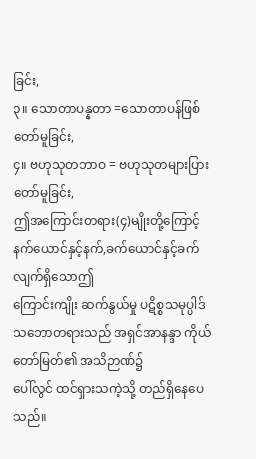ခြင်း,
၃။ သောတာပန္နတာ =သောတာပန်ဖြစ်တော်မူခြင်း,
၄။ ဗဟုသုတဘာဝ = ဗဟုသုတများပြားတော်မူခြင်း,
ဤအကြောင်းတရား(၄)မျိုးတို့ကြောင့်နက်ယောင်နှင့်နက်,ခက်ယောင်နှင့်ခက်လျက်ရှိသောဤ
ကြောင်းကျိုး ဆက်နွယ်မှု ပဋိစ္စသမုပ္ပါဒ်သဘောတရားသည် အရှင်အာနန္ဒာ ကိုယ်တော်မြတ်၏ အသိဉာဏ်၌
ပေါ်လွင် ထင်ရှားသကဲ့သို့ တည်ရှိနေပေသည်။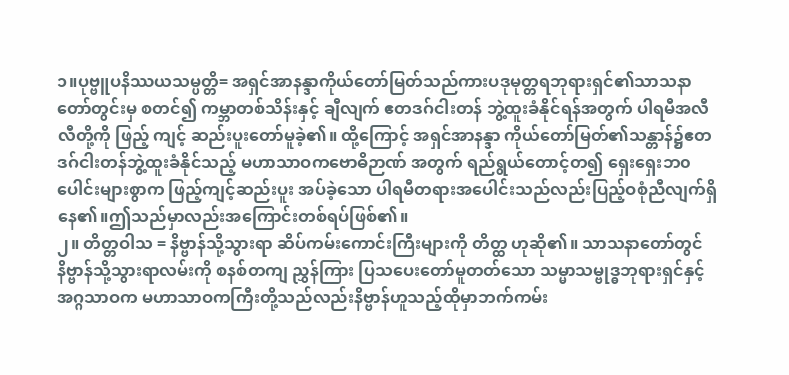၁။ပုဗ္ဗူပနိဿယသမ္ပတ္တိ= အရှင်အာနန္ဒာကိုယ်တော်မြတ်သည်ကားပဒုမုတ္တရဘုရားရှင်၏သာသနာတော်တွင်းမှ စတင်၍ ကမ္ဘာတစ်သိန်းနှင့် ချီလျက် ဧတဒဂ်ငါးတန် ဘွဲ့ထူးခံနိုင်ရန်အတွက် ပါရမီအလီလီတို့ကို ဖြည့် ကျင့် ဆည်းပူးတော်မူခဲ့၏။ ထို့ကြောင့် အရှင်အာနန္ဒာ ကိုယ်တော်မြတ်၏သန္တာန်၌ဧတဒဂ်ငါးတန်ဘွဲ့ထူးခံနိုင်သည့် မဟာသာဝကဗောဓိဉာဏ် အတွက် ရည်ရွယ်တောင့်တ၍ ရှေးရှေးဘ၀ပေါင်းများစွာက ဖြည့်ကျင့်ဆည်းပူး အပ်ခဲ့သော ပါရမီတရားအပေါင်းသည်လည်းပြည့်ဝစုံညီလျက်ရှိနေ၏။ဤသည်မှာလည်းအကြောင်းတစ်ရပ်ဖြစ်၏။
၂။ တိတ္တဝါသ = နိဗ္ဗာန်သို့သွားရာ ဆိပ်ကမ်းကောင်းကြီးများကို တိတ္ထ ဟုဆို၏။ သာသနာတော်တွင် နိဗ္ဗာန်သို့သွားရာလမ်းကို စနစ်တကျ ညွှန်ကြား ပြသပေးတော်မူတတ်သော သမ္မာသမ္ဗုဒ္ဓဘုရားရှင်နှင့်အဂ္ဂသာဝက မဟာသာဝကကြီးတို့သည်လည်းနိဗ္ဗာန်ဟူသည့်ထိုမှာဘက်ကမ်း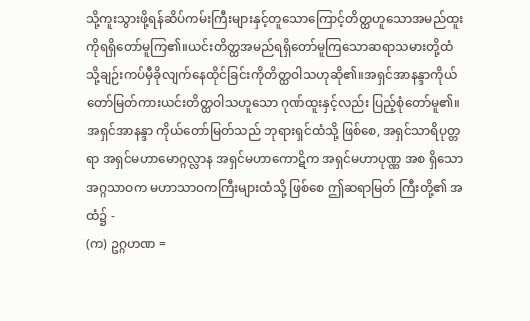သို့ကူးသွားဖို့ရန်ဆိပ်ကမ်းကြီးများနှင့်တူသောကြောင့်တိတ္ထဟူသောအမည်ထူးကိုရရှိတော်မူကြ၏။ယင်းတိတ္ထအမည်ရရှိတော်မူကြသောဆရာသမားတို့ထံသို့ချဉ်းကပ်မှီခိုလျက်နေထိုင်ခြင်းကိုတိတ္ထဝါသဟုဆို၏။အရှင်အာနန္ဒာကိုယ်တော်မြတ်ကားယင်းတိတ္ထဝါသဟူသော ဂုဏ်ထူးနှင့်လည်း ပြည့်စုံတော်မူ၏။ အရှင်အာနန္ဒာ ကိုယ်တော်မြတ်သည် ဘုရားရှင်ထံသို့ ဖြစ်စေ, အရှင်သာရိပုတ္တရာ အရှင်မဟာမောဂ္ဂလ္လာန အရှင်မဟာကောဋိက အရှင်မဟာပုဏ္ဏ အစ ရှိသော အဂ္ဂသာဝက မဟာသာဝကကြီးများထံသို့ ဖြစ်စေ ဤဆရာမြတ် ကြီးတို့၏ အထံ၌ -
(က) ဥဂ္ဂဟဏ =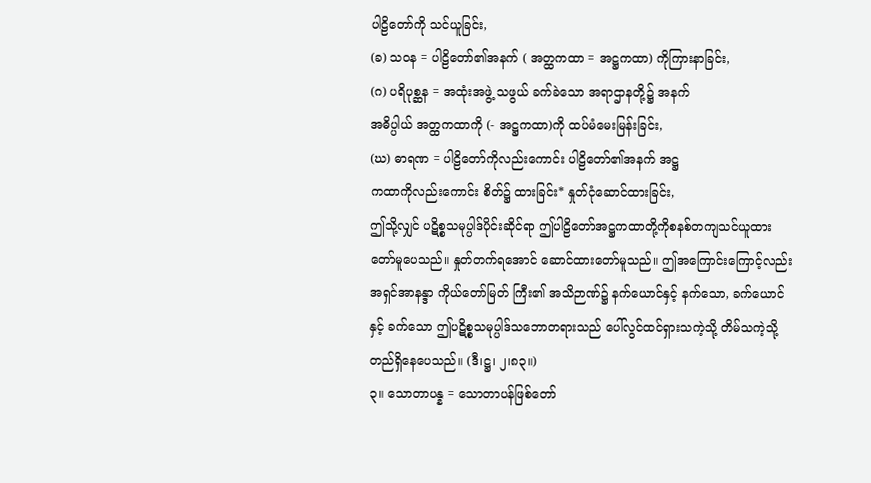ပါဠိတော်ကို သင်ယူခြင်း,
(ခ) သဝန = ပါဠိတော်၏အနက် ( အတ္ထကထာ = အဋ္ဌကထာ) ကိုကြားနာခြင်း,
(ဂ) ပရိပုစ္ဆန = အထုံးအဖွဲ့ သဖွယ် ခက်ခဲသော အရာဌာနတို့၌ အနက်
အဓိပ္ပါယ် အတ္ထကထာကို (- အဋ္ဌကထာ)ကို ထပ်မံမေးမြန်းခြင်း,
(ဃ) ဓာရဏ = ပါဠိတော်ကိုလည်းကောင်း ပါဠိတော်၏အနက် အဋ္ဌ
ကထာကိုလည်းကောင်း စိတ်၌ ထားခြင်း* နှုတ်ငုံဆောင်ထားခြင်း,
ဤသို့လျှင် ပဋိစ္စသမုပ္ပါဒ်ပိုင်းဆိုင်ရာ ဤပါဠိတော်အဋ္ဌကထာတို့ကိုစနစ်တကျသင်ယူထားတော်မူပေသည်။ နှုတ်တက်ရအောင် ဆောင်ထားတော်မူသည်။ ဤအကြောင်းကြောင့်လည်း အရှင်အာနန္ဒာ ကိုယ်တော်မြတ် ကြီး၏ အသိဉာဏ်၌ နက်ယောင်နှင့် နက်သော, ခက်ယောင်နှင့် ခက်သော ဤပဋိစ္စသမုပ္ပါဒ်သဘောတရားသည် ပေါ်လွင်ထင်ရှားသကဲ့သို့ တိမ်သကဲ့သို့ တည်ရှိနေပေသည်။ (ဒီ၊ဋ္ဌ၊ ၂၊၈၃။)
၃။ သောတာပန္န = သောတာပန်ဖြစ်တော်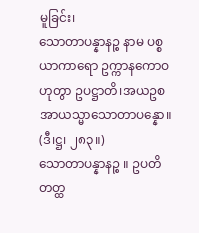မူခြင်း၊
သောတာပန္နာနဉ္စ နာမ ပစ္စယာကာရော ဥက္ကာနကောဝ ဟုတွာ ဥပဋ္ဌာတိ၊အယဥစ အာယသ္မာသောတာပန္နော။ (ဒီ၊ဋ္ဌ၊ ၂၈၃။)
သောတာပန္နာနဉ္စ ။ ဥပတိ တတ္ထ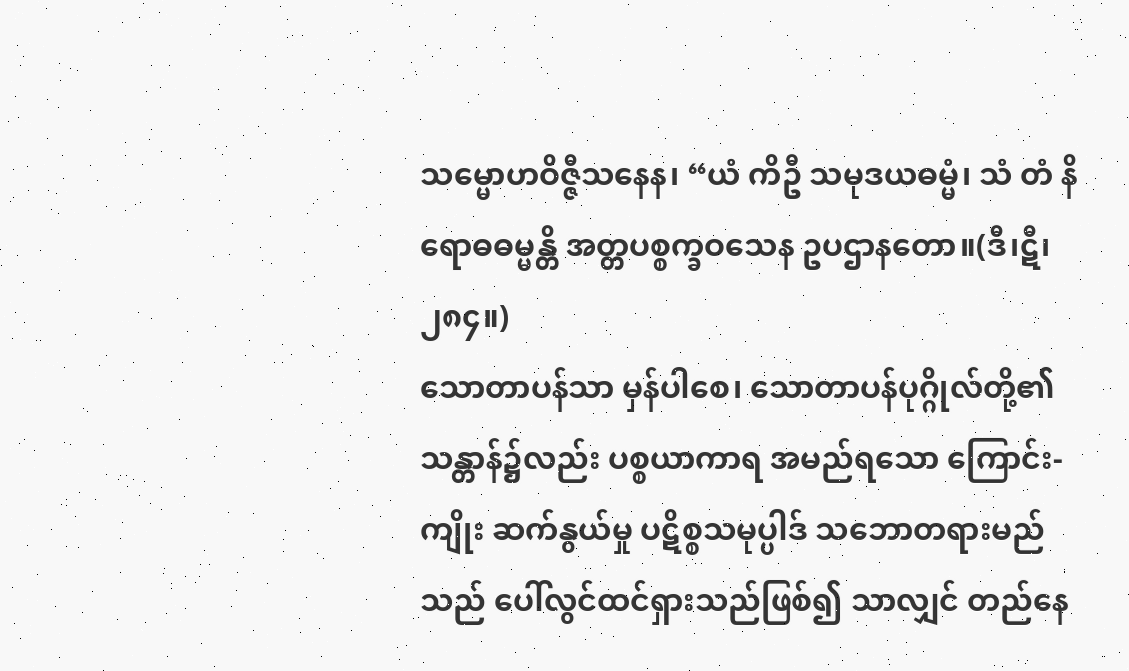သမ္မောဟဝိဇ္ဇီသနေန၊ “ယံ ကိဦ သမုဒယဓမ္မံ၊ သံ တံ နိရောဓဓမ္မန္တိ အတ္တပစ္စက္ခဝသေန ဥပဌာနတော။(ဒီ၊ဋီ၊ ၂၈၄။)
သောတာပန်သာ မှန်ပါစေ၊ သောတာပန်ပုဂ္ဂိုလ်တို့၏ သန္တာန်၌လည်း ပစ္စယာကာရ အမည်ရသော ကြောင်း-ကျိုး ဆက်နွယ်မှု ပဋိစ္စသမုပ္ပါဒ် သဘောတရားမည်သည် ပေါ်လွင်ထင်ရှားသည်ဖြစ်၍ သာလျှင် တည်နေ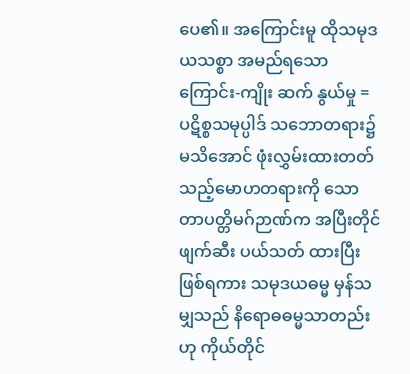ပေ၏။ အကြောင်းမူ ထိုသမုဒယသစ္စာ အမည်ရသော ကြောင်း-ကျိုး ဆက် နွယ်မှု = ပဋိစ္စသမုပ္ပါဒ် သဘောတရား၌ မသိအောင် ဖုံးလွှမ်းထားတတ်သည့်မောဟတရားကို သောတာပတ္တိမဂ်ဉာဏ်က အပြီးတိုင် ဖျက်ဆီး ပယ်သတ် ထားပြီး ဖြစ်ရကား သမုဒယဓမ္မ မှန်သမျှသည် နိရောဓဓမ္မသာတည်းဟု ကိုယ်တိုင်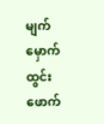မျက်မှောက် ထွင်းဖောက်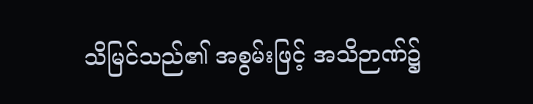သိမြင်သည်၏ အစွမ်းဖြင့် အသိဉာဏ်၌